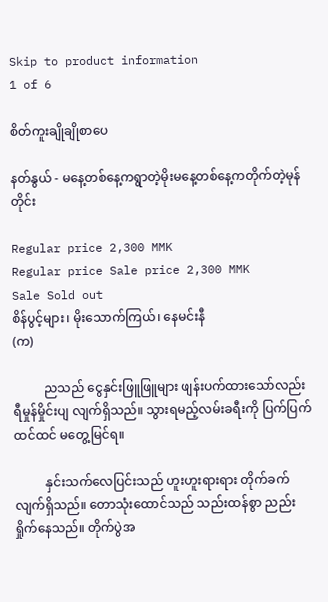Skip to product information
1 of 6

စိတ်ကူးချိုချိုစာပေ

နတ်နွယ် - မနေ့တစ်နေ့ကရွာတဲ့မိုးမနေ့တစ်နေ့ကတိုက်တဲ့မုန်တိုင်း

Regular price 2,300 MMK
Regular price Sale price 2,300 MMK
Sale Sold out
စိန်ပွင့်များ၊ မိုးသောက်ကြယ်၊ နေမင်းနီ
(က)

          ညသည် ငွေနှင်းဖြူဖြူများ ဖျန်းပက်ထားသော်လည်း ရီမှုန်မှိုင်းပျ လျက်ရှိသည်။ သွားရမည့်လမ်းခရီးကို ပြက်ပြက်ထင်ထင် မတွေ့မြင်ရ။

          နှင်းသက်လေပြင်းသည် ဟူးဟူးရားရား တိုက်ခက်လျက်ရှိသည်။ တောသုံးထောင်သည် သည်းထန်စွာ ညည်းရှိုက်နေသည်။ တိုက်ပွဲအ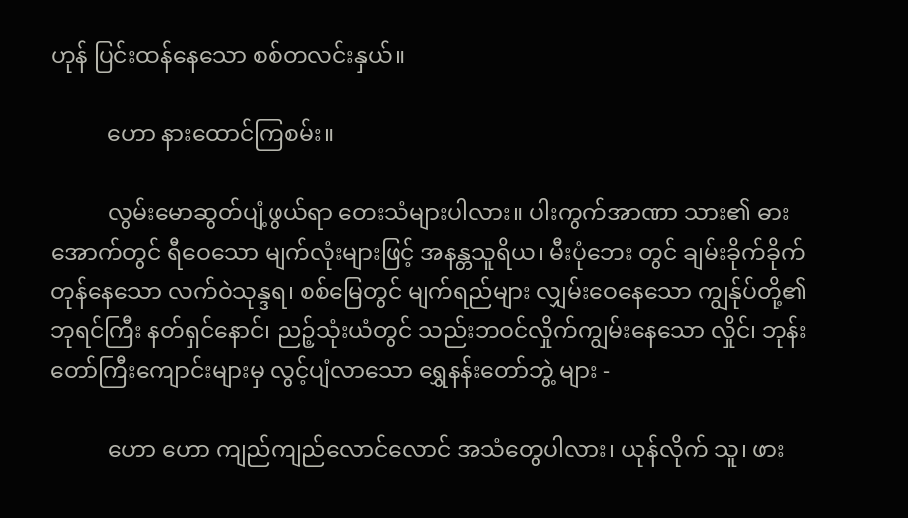ဟုန် ပြင်းထန်နေသော စစ်တလင်းနှယ်။

          ဟော နားထောင်ကြစမ်း။

          လွမ်းမောဆွတ်ပျံ့ဖွယ်ရာ တေးသံများပါလား။ ပါးကွက်အာဏာ သား၏ ဓားအောက်တွင် ရီဝေသော မျက်လုံးများဖြင့် အနန္တသူရိယ၊ မီးပုံဘေး တွင် ချမ်းခိုက်ခိုက်တုန်နေသော လက်ဝဲသုန္ဒရ၊ စစ်မြေတွင် မျက်ရည်များ လျှမ်းဝေနေသော ကျွန်ုပ်တို့၏ဘုရင်ကြီး နတ်ရှင်နောင်၊ ညဉ့်သုံးယံတွင် သည်းဘဝင်လှိုက်ကျွမ်းနေသော လှိုင်၊ ဘုန်းတော်ကြီးကျောင်းများမှ လွင့်ပျံလာသော ရွှေနန်းတော်ဘွဲ့ များ -

          ဟော ဟော ကျည်ကျည်လောင်လောင် အသံတွေပါလား၊ ယုန်လိုက် သူ၊ ဖား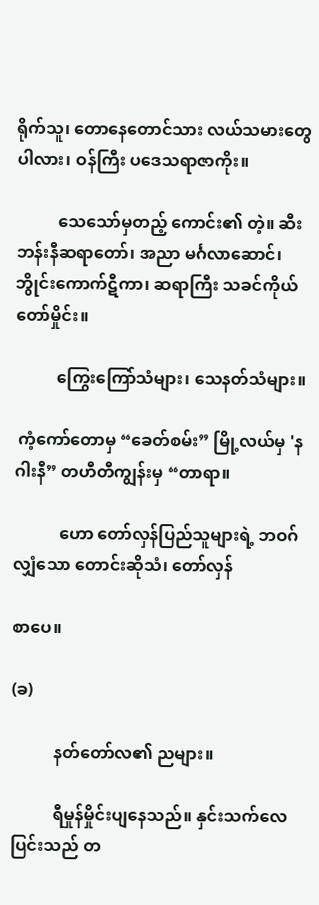ရိုက်သူ၊ တောနေတောင်သား လယ်သမားတွေပါလား၊ ဝန်ကြီး ပဒေသရာဇာကိုး။

          သေသော်မှတည့် ကောင်း၏ တဲ့။ ဆီးဘန်းနီဆရာတော်၊ အညာ မင်္ဂလာဆောင်၊ ဘွိုင်းကောက်ဋီကာ၊ ဆရာကြီး သခင်ကိုယ်တော်မှိုင်း။

          ကြွေးကြော်သံများ၊ သေနတ်သံများ။

 ကံ့ကော်တောမှ “ခေတ်စမ်း” မြို့လယ်မှ 'နဂါးနီ” တဟီတီကျွန်းမှ “တာရာ။

           ဟော တော်လှန်ပြည်သူများရဲ့ ဘဝဂ်လျှံသော တောင်းဆိုသံ၊ တော်လှန်

စာပေ။

(ခ)

          နတ်တော်လ၏ ညများ။

          ရီမှုန်မှိုင်းပျနေသည်။ နှင်းသက်လေပြင်းသည် တ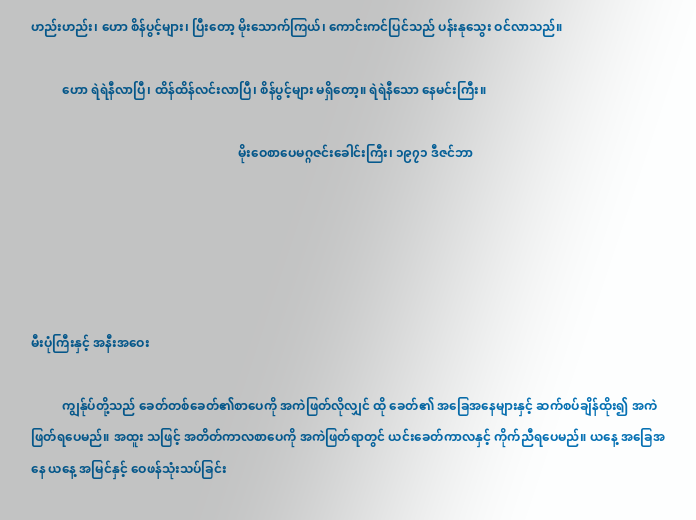ဟည်းဟည်း၊ ဟော စိန်ပွင့်များ၊ ပြီးတော့ မိုးသောက်ကြယ်၊ ကောင်းကင်ပြင်သည် ပန်းနုသွေး ဝင်လာသည်။

          ဟော ရဲရဲနီလာပြီ၊ ထိန်ထိန်လင်းလာပြီ၊ စိန်ပွင့်များ မရှိတော့။ ရဲရဲနီသော နေမင်းကြီး။

                                                                  မိုးဝေစာပေမဂ္ဂဇင်းခေါင်းကြီး၊ ၁၉၇၁ ဒီဇင်ဘာ





မီးပုံကြီးနှင့် အနီးအဝေး

          ကျွန်ုပ်တို့သည် ခေတ်တစ်ခေတ်၏စာပေကို အကဲဖြတ်လိုလျှင် ထို ခေတ်၏ အခြေအနေများနှင့် ဆက်စပ်ချိန်ထိုး၍ အကဲဖြတ်ရပေမည်။ အထူး သဖြင့် အတိတ်ကာလစာပေကို အကဲဖြတ်ရာတွင် ယင်းခေတ်ကာလနှင့် ကိုက်ညီရပေမည်။ ယနေ့ အခြေအနေ ယနေ့ အမြင်နှင့် ဝေဖန်သုံးသပ်ခြင်း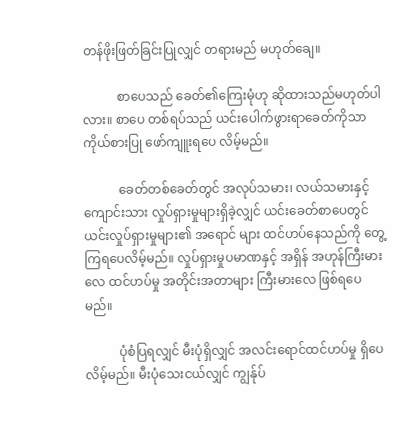တန်ဖိုးဖြတ်ခြင်းပြုလျှင် တရားမည် မဟုတ်ချေ။

           စာပေသည် ခေတ်၏ကြေးမုံဟု ဆိုထားသည်မဟုတ်ပါလား။ စာပေ တစ်ရပ်သည် ယင်းပေါက်ဖွားရာခေတ်ကိုသာ ကိုယ်စားပြု ဖော်ကျူးရပေ လိမ့်မည်။

           ခေတ်တစ်ခေတ်တွင် အလုပ်သမား၊ လယ်သမားနှင့် ကျောင်းသား လှုပ်ရှားမှုများရှိခဲ့လျှင် ယင်းခေတ်စာပေတွင် ယင်းလှုပ်ရှားမှုများ၏ အရောင် များ ထင်ဟပ်နေသည်ကို တွေ့ကြရပေလိမ့်မည်။ လှုပ်ရှားမှုပမာဏနှင့် အရှိန် အဟုန်ကြီးမားလေ ထင်ဟပ်မှု အတိုင်းအတာများ ကြီးမားလေ ဖြစ်ရပေမည်။

           ပုံစံပြရလျှင် မီးပုံရှိလျှင် အလင်းရောင်ထင်ဟပ်မှု ရှိပေလိမ့်မည်။ မီးပုံသေးငယ်လျှင် ကျွန်ုပ်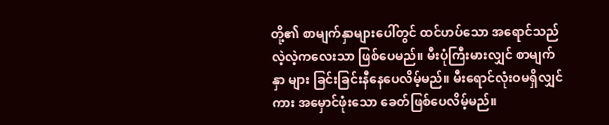တို့၏ စာမျက်နှာများပေါ်တွင် ထင်ဟပ်သော အရောင်သည် လဲ့လဲ့ကလေးသာ ဖြစ်ပေမည်။ မီးပုံကြီးမားလျှင် စာမျက်နှာ များ ခြင်းခြင်းနီနေပေလိမ့်မည်။ မီးရောင်လုံးဝမရှိလျှင်ကား အမှောင်ဖုံးသော ခေတ်ဖြစ်ပေလိမ့်မည်။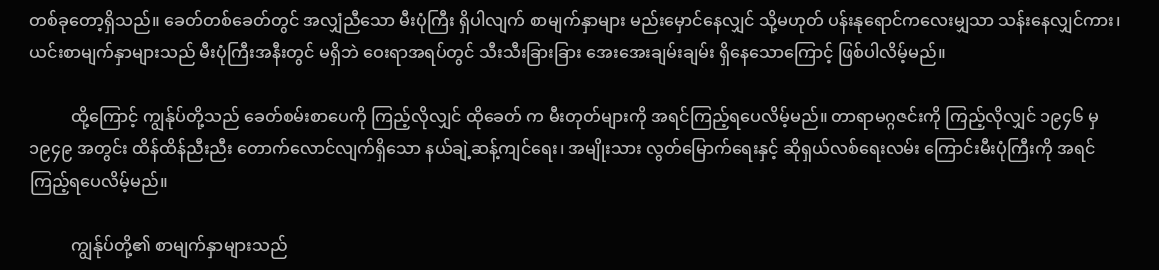တစ်ခုတော့ရှိသည်။ ခေတ်တစ်ခေတ်တွင် အလျှံညီသော မီးပုံကြီး ရှိပါလျက် စာမျက်နှာများ မည်းမှောင်နေလျှင် သို့မဟုတ် ပန်းနုရောင်ကလေးမျှသာ သန်းနေလျှင်ကား၊ ယင်းစာမျက်နှာများသည် မီးပုံကြီးအနီးတွင် မရှိဘဲ ဝေးရာအရပ်တွင် သီးသီးခြားခြား အေးအေးချမ်းချမ်း ရှိနေသောကြောင့် ဖြစ်ပါလိမ့်မည်။

          ထို့ကြောင့် ကျွန်ုပ်တို့သည် ခေတ်စမ်းစာပေကို ကြည့်လိုလျှင် ထိုခေတ် က မီးတုတ်များကို အရင်ကြည့်ရပေလိမ့်မည်။ တာရာမဂ္ဂဇင်းကို ကြည့်လိုလျှင် ၁၉၄၆ မှ ၁၉၄၉ အတွင်း ထိန်ထိန်ညီးညီး တောက်လောင်လျက်ရှိသော နယ်ချဲ့ဆန့်ကျင်ရေး၊ အမျိုးသား လွတ်မြောက်ရေးနှင့် ဆိုရှယ်လစ်ရေးလမ်း ကြောင်းမီးပုံကြီးကို အရင်ကြည့်ရပေလိမ့်မည်။

          ကျွန်ုပ်တို့၏ စာမျက်နှာများသည်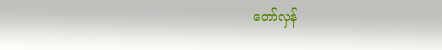တော်လှန်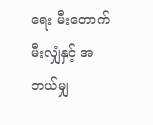ရေး မီးတောက်မီးလျှံနှင့် အဘယ်မျှ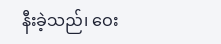နီးခဲ့သည်၊ ဝေး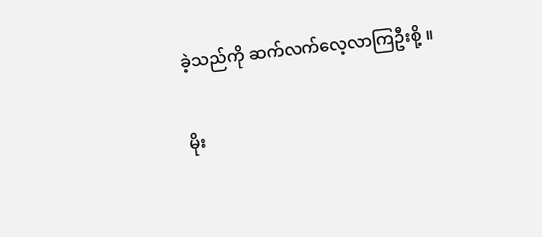ခဲ့သည်ကို ဆက်လက်လေ့လာကြဦးစို့ ။

မိုး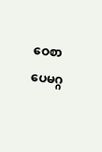ဝေစာပေမဂ္ဂ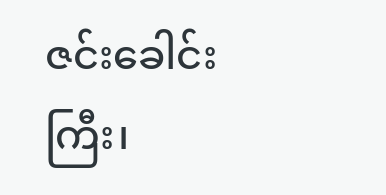ဇင်းခေါင်းကြီး၊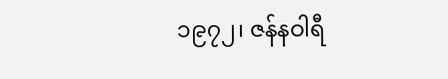၁၉၇၂၊ ဇန်နဝါရီ